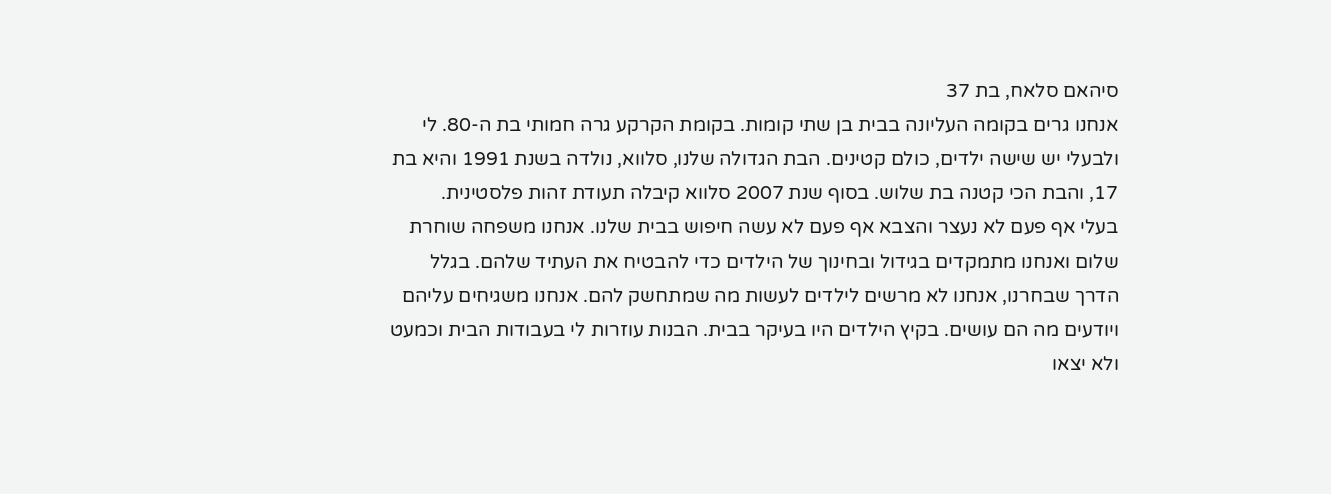סיהאם סלאח, בת 37
אנחנו גרים בקומה העליונה בבית בן שתי קומות. בקומת הקרקע גרה חמותי בת ה-80. לי ולבעלי יש שישה ילדים, כולם קטינים. הבת הגדולה שלנו, סלווא, נולדה בשנת 1991 והיא בת 17, והבת הכי קטנה בת שלוש. בסוף שנת 2007 סלווא קיבלה תעודת זהות פלסטינית.
בעלי אף פעם לא נעצר והצבא אף פעם לא עשה חיפוש בבית שלנו. אנחנו משפחה שוחרת שלום ואנחנו מתמקדים בגידול ובחינוך של הילדים כדי להבטיח את העתיד שלהם. בגלל הדרך שבחרנו, אנחנו לא מרשים לילדים לעשות מה שמתחשק להם. אנחנו משגיחים עליהם ויודעים מה הם עושים. בקיץ הילדים היו בעיקר בבית. הבנות עוזרות לי בעבודות הבית וכמעט ולא יצאו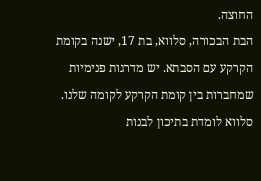החוצה.
הבת הבכורה, סלווא, בת 17, ישנה בקומת הקרקע עם הסבתא. יש מדרגות פנימיות שמחברות בין קומת הקרקע לקומה שלנו. סלווא לומדת בתיכון לבנות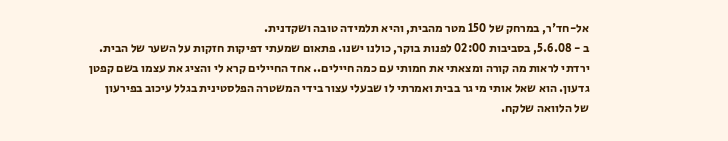אל-חד'ר, במרחק של 150 מטר מהבית, והיא תלמידה טובה ושקדנית.
ב - 5.6.08, בסביבות 02:00 לפנות בוקר, כולנו ישנו. פתאום שמעתי דפיקות חזקות על השער של הבית. ירדתי לראות מה קורה ומצאתי את חמותי עם כמה חיילים.. אחד החיילים קרא לי והציג את עצמו בשם קפטן גדעון. הוא שאל אותי מי גר בבית ואמרתי לו שבעלי עצור בידי המשטרה הפלסטינית בגלל עיכוב בפירעון של הלוואה שלקח.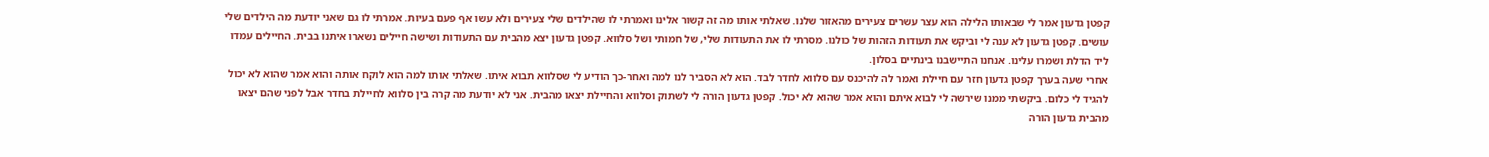קפטן גדעון אמר לי שבאותו הלילה הוא עצר עשרים צעירים מהאזור שלנו. שאלתי אותו מה זה קשור אלינו ואמרתי לו שהילדים שלי צעירים ולא עשו אף פעם בעיות. אמרתי לו גם שאני יודעת מה הילדים שלי עושים. קפטן גדעון לא ענה לי וביקש את תעודות הזהות של כולנו. מסרתי לו את התעודות שלי, של חמותי ושל סלווא. קפטן גדעון יצא מהבית עם התעודות ושישה חיילים נשארו איתנו בבית. החיילים עמדו ליד הדלת ושמרו עלינו. אנחנו התיישבנו בינתיים בסלון.
אחרי שעה בערך קפטן גדעון חזר עם חיילת ואמר לה להיכנס עם סלווא לחדר לבד. הוא לא הסביר לנו למה ואחר-כך הודיע לי שסלווא תבוא איתו. שאלתי אותו למה הוא לוקח אותה והוא אמר שהוא לא יכול להגיד לי כלום. ביקשתי ממנו שירשה לי לבוא איתם והוא אמר שהוא לא יכול. קפטן גדעון הורה לי לשתוק וסלווא והחיילת יצאו מהבית. אני לא יודעת מה קרה בין סלווא לחיילת בחדר אבל לפני שהם יצאו מהבית גדעון הורה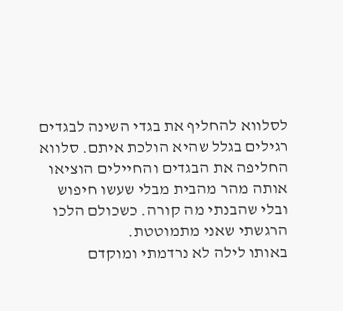לסלווא להחליף את בגדי השינה לבגדים רגילים בגלל שהיא הולכת איתם. סלווא החליפה את הבגדים והחיילים הוציאו אותה מהר מהבית מבלי שעשו חיפוש ובלי שהבנתי מה קורה. כשכולם הלכו הרגשתי שאני מתמוטטת.
באותו לילה לא נרדמתי ומוקדם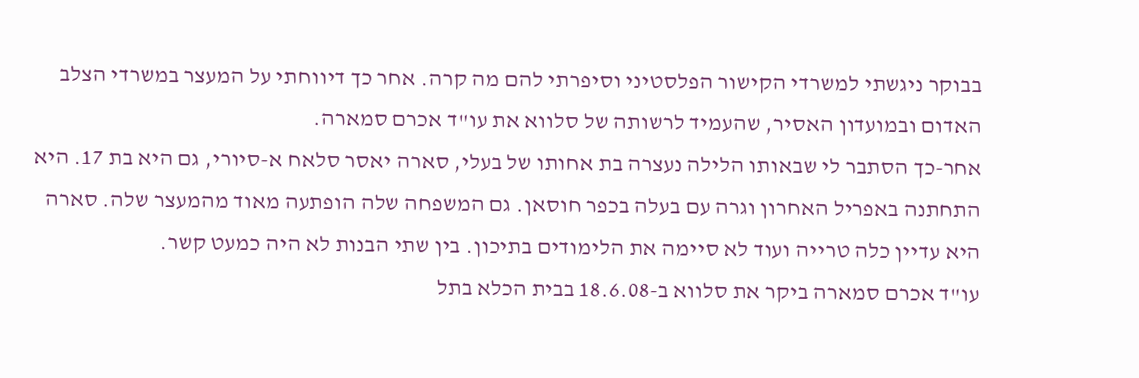בבוקר ניגשתי למשרדי הקישור הפלסטיני וסיפרתי להם מה קרה. אחר כך דיווחתי על המעצר במשרדי הצלב האדום ובמועדון האסיר, שהעמיד לרשותה של סלווא את עו"ד אכרם סמארה.
אחר-כך הסתבר לי שבאותו הלילה נעצרה בת אחותו של בעלי, סארה יאסר סלאח א-סיורי, גם היא בת 17. היא התחתנה באפריל האחרון וגרה עם בעלה בכפר חוסאן. גם המשפחה שלה הופתעה מאוד מהמעצר שלה. סארה היא עדיין כלה טרייה ועוד לא סיימה את הלימודים בתיכון. בין שתי הבנות לא היה כמעט קשר.
עו"ד אכרם סמארה ביקר את סלווא ב-18.6.08 בבית הכלא בתל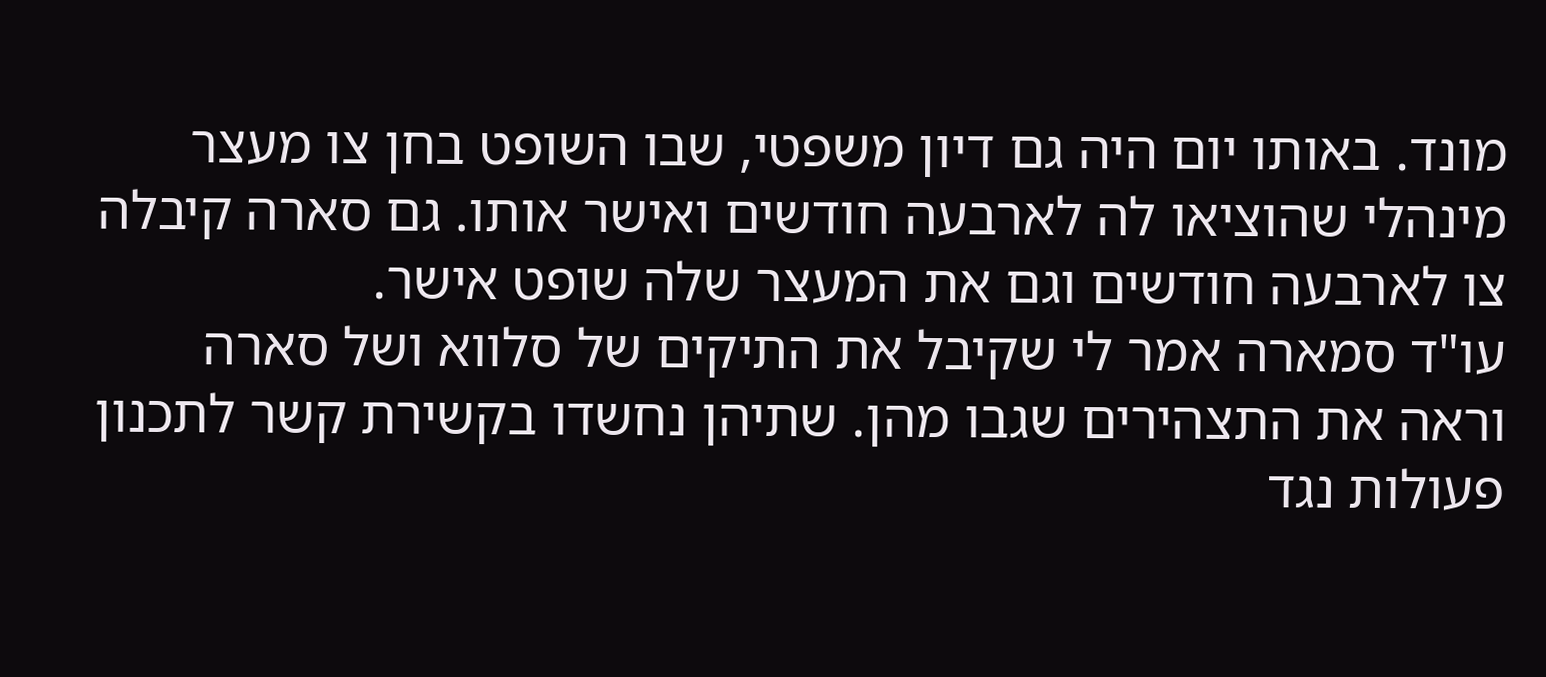מונד. באותו יום היה גם דיון משפטי, שבו השופט בחן צו מעצר מינהלי שהוציאו לה לארבעה חודשים ואישר אותו. גם סארה קיבלה צו לארבעה חודשים וגם את המעצר שלה שופט אישר.
עו"ד סמארה אמר לי שקיבל את התיקים של סלווא ושל סארה וראה את התצהירים שגבו מהן. שתיהן נחשדו בקשירת קשר לתכנון פעולות נגד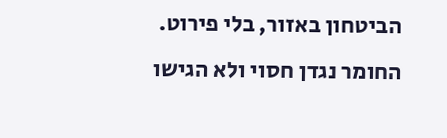הביטחון באזור, בלי פירוט. החומר נגדן חסוי ולא הגישו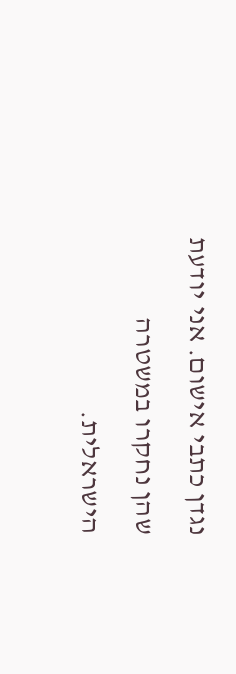נגדן כתבי אישום. אני יודעת שהן נחקרו במשטרה הישראלית.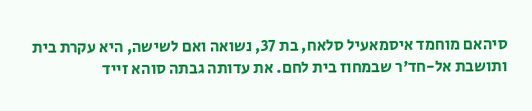סיהאם מוחמד איסמאעיל סלאח, בת 37, נשואה ואם לשישה, היא עקרת בית ותושבת אל-חד'ר שבמחוז בית לחם. את עדותה גבתה סוהא זייד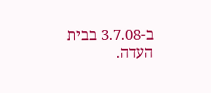ב-3.7.08 בבית העדה.